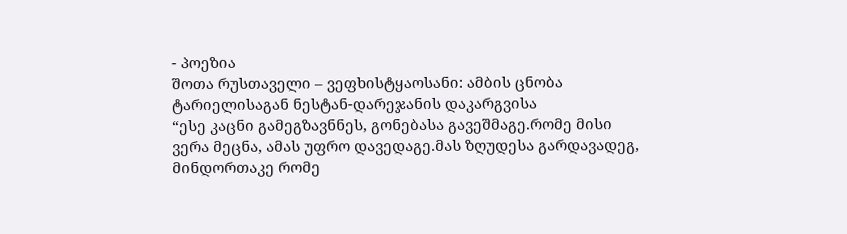- პოეზია
შოთა რუსთაველი – ვეფხისტყაოსანი: ამბის ცნობა ტარიელისაგან ნესტან-დარეჯანის დაკარგვისა
“ესე კაცნი გამეგზავნნეს, გონებასა გავეშმაგე.რომე მისი ვერა მეცნა, ამას უფრო დავედაგე.მას ზღუდესა გარდავადეგ, მინდორთაკე რომე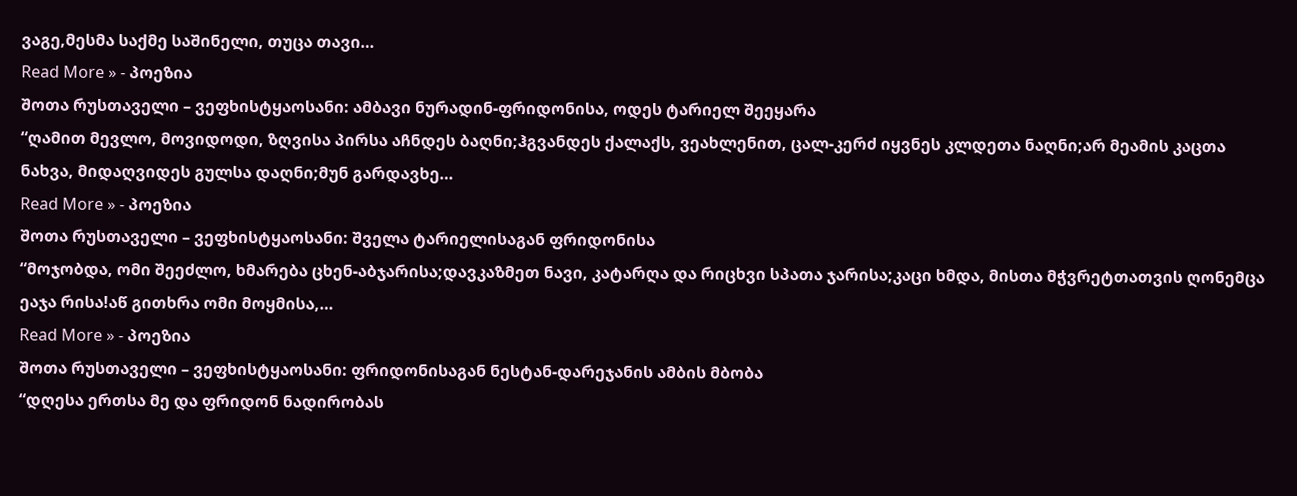ვაგე,მესმა საქმე საშინელი, თუცა თავი…
Read More » - პოეზია
შოთა რუსთაველი – ვეფხისტყაოსანი: ამბავი ნურადინ-ფრიდონისა, ოდეს ტარიელ შეეყარა
“ღამით მევლო, მოვიდოდი, ზღვისა პირსა აჩნდეს ბაღნი;ჰგვანდეს ქალაქს, ვეახლენით, ცალ-კერძ იყვნეს კლდეთა ნაღნი;არ მეამის კაცთა ნახვა, მიდაღვიდეს გულსა დაღნი;მუნ გარდავხე…
Read More » - პოეზია
შოთა რუსთაველი – ვეფხისტყაოსანი: შველა ტარიელისაგან ფრიდონისა
“მოჯობდა, ომი შეეძლო, ხმარება ცხენ-აბჯარისა;დავკაზმეთ ნავი, კატარღა და რიცხვი სპათა ჯარისა;კაცი ხმდა, მისთა მჭვრეტთათვის ღონემცა ეაჯა რისა!აწ გითხრა ომი მოყმისა,…
Read More » - პოეზია
შოთა რუსთაველი – ვეფხისტყაოსანი: ფრიდონისაგან ნესტან-დარეჯანის ამბის მბობა
“დღესა ერთსა მე და ფრიდონ ნადირობას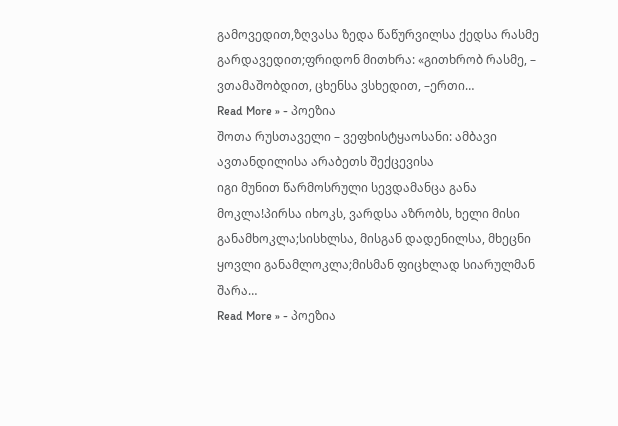გამოვედით,ზღვასა ზედა წაწურვილსა ქედსა რასმე გარდავედით;ფრიდონ მითხრა: «გითხრობ რასმე, – ვთამაშობდით, ცხენსა ვსხედით, –ერთი…
Read More » - პოეზია
შოთა რუსთაველი – ვეფხისტყაოსანი: ამბავი ავთანდილისა არაბეთს შექცევისა
იგი მუნით წარმოსრული სევდამანცა განა მოკლა!პირსა იხოკს, ვარდსა აზრობს, ხელი მისი განამხოკლა;სისხლსა, მისგან დადენილსა, მხეცნი ყოვლი განამლოკლა;მისმან ფიცხლად სიარულმან შარა…
Read More » - პოეზია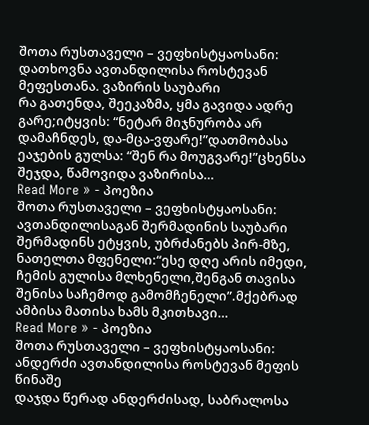შოთა რუსთაველი – ვეფხისტყაოსანი: დათხოვნა ავთანდილისა როსტევან მეფესთანა. ვაზირის საუბარი
რა გათენდა, შეეკაზმა, ყმა გავიდა ადრე გარე;იტყვის: “ნეტარ მიჯნურობა არ დამაჩნდეს, და-მცა-ვფარე!”დათმობასა ეაჯების გულსა: “შენ რა მოუგვარე!”ცხენსა შეჯდა, წამოვიდა ვაზირისა…
Read More » - პოეზია
შოთა რუსთაველი – ვეფხისტყაოსანი: ავთანდილისაგან შერმადინის საუბარი
შერმადინს ეტყვის, უბრძანებს პირ-მზე, ნათელთა მფენელი:“ესე დღე არის იმედი, ჩემის გულისა მლხენელი,შენგან თავისა შენისა საჩემოდ გამომჩენელი”.მქებრად ამბისა მათისა ხამს მკითხავი…
Read More » - პოეზია
შოთა რუსთაველი – ვეფხისტყაოსანი: ანდერძი ავთანდილისა როსტევან მეფის წინაშე
დაჯდა წერად ანდერძისად, საბრალოსა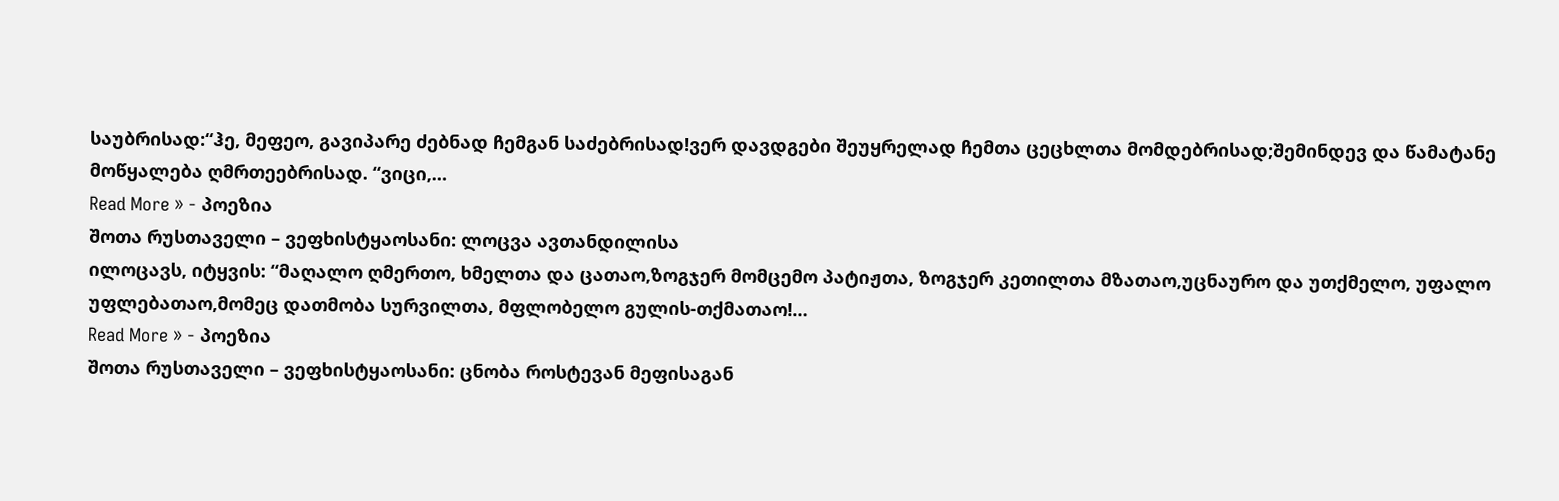საუბრისად:“ჰე, მეფეო, გავიპარე ძებნად ჩემგან საძებრისად!ვერ დავდგები შეუყრელად ჩემთა ცეცხლთა მომდებრისად;შემინდევ და წამატანე მოწყალება ღმრთეებრისად. “ვიცი,…
Read More » - პოეზია
შოთა რუსთაველი – ვეფხისტყაოსანი: ლოცვა ავთანდილისა
ილოცავს, იტყვის: “მაღალო ღმერთო, ხმელთა და ცათაო,ზოგჯერ მომცემო პატიჟთა, ზოგჯერ კეთილთა მზათაო,უცნაურო და უთქმელო, უფალო უფლებათაო,მომეც დათმობა სურვილთა, მფლობელო გულის-თქმათაო!…
Read More » - პოეზია
შოთა რუსთაველი – ვეფხისტყაოსანი: ცნობა როსტევან მეფისაგან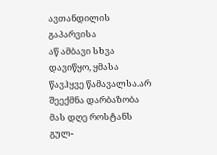ავთანდილის გაპარვისა
აწ ამბავი სხვა დავიწყო, ყმასა წავჰყვე წამავალსა.არ შეექმნა დარბაზობა მას დღე როსტანს გულ-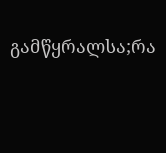გამწყრალსა;რა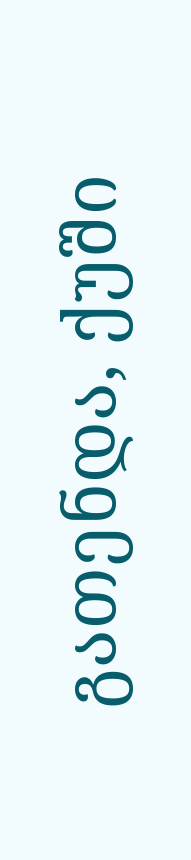გათენდა, ქუში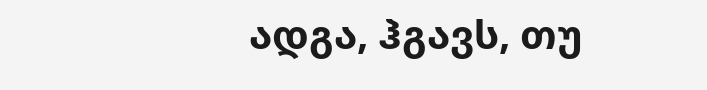ადგა, ჰგავს, თუ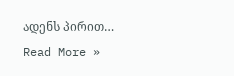ადენს პირით…
Read More »